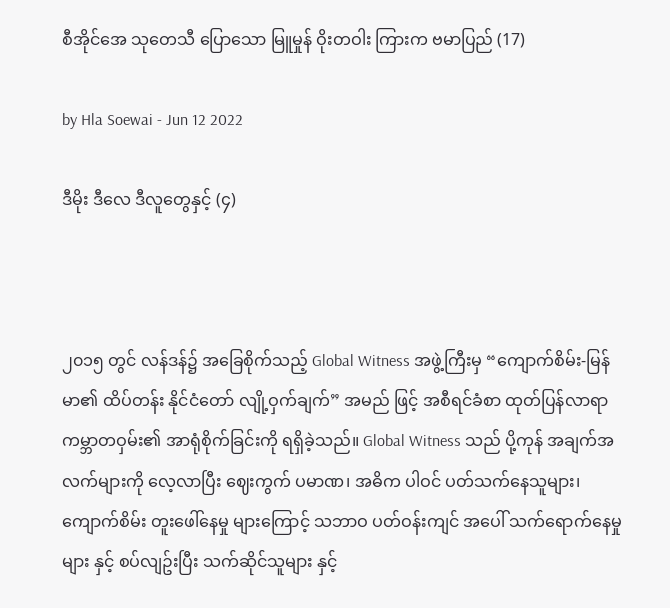စီအိုင်အေ သုတေသီ ပြောသော မြူမှုန် ဝိုးတဝါး ကြားက ဗမာပြည် (17)

by Hla Soewai - Jun 12 2022

ဒီမိုး ဒီလေ ဒီလူတွေနှင့် (၄)



၂၀၁၅ တွင် လန်ဒန်၌ အခြေစိုက်သည့် Global Witness အဖွဲ့ကြီးမှ “ကျောက်စိမ်း-မြန်မာ၏ ထိပ်တန်း နိုင်ငံတော် လျို့ဝှက်ချက်” အမည် ဖြင့် အစီရင်ခံစာ ထုတ်ပြန်လာရာ ကမ္ဘာတဝှမ်း၏ အာရုံစိုက်ခြင်းကို ရရှိခဲ့သည်။ Global Witness သည် ပို့ကုန် အချက်အလက်များကို လေ့လာပြီး ဈေးကွက် ပမာဏ၊ အဓိက ပါဝင် ပတ်သက်နေသူများ၊ ကျောက်စိမ်း တူးဖေါ်နေမှု များကြောင့် သဘာဝ ပတ်ဝန်းကျင် အပေါ် သက်ရောက်နေမှုများ နှင့် စပ်လျဥ်းပြီး သက်ဆိုင်သူများ နှင့်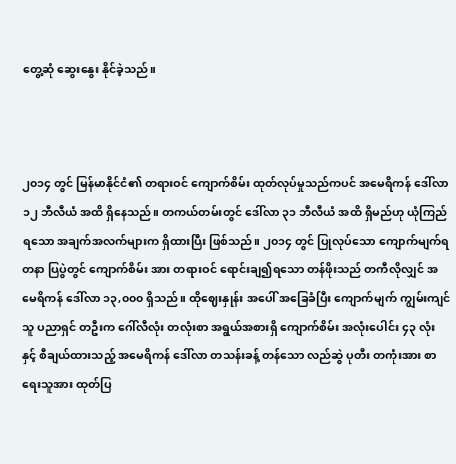တွေ့ဆုံ ဆွေးနွေး နိုင်ခဲ့သည်။



၂၀၁၄ တွင် မြန်မာနိုင်ငံ၏ တရားဝင် ကျောက်စိမ်း ထုတ်လုပ်မှုသည်ကပင် အမေရိကန် ဒေါ်လာ ၁၂ ဘီလီယံ အထိ ရှိနေသည်။ တကယ်တမ်းတွင် ဒေါ်လာ ၃၁ ဘီလီယံ အထိ ရှိမည်ဟု ယုံကြည်ရသော အချက်အလက်များက ရှိထားပြီး ဖြစ်သည်။ ၂၀၁၄ တွင် ပြုလုပ်သော ကျောက်မျက်ရတနာ ပြပွဲတွင် ကျောက်စိမ်း အား တရားဝင် ရောင်းချ၍ရသော တန်ဖိုးသည် တကီလိုလျှင် အမေရိကန် ဒေါ်လာ ၁၃,၀၀၀ ရှိသည်။ ထိုဈေးနှုန်း အပေါ် အခြေခံပြီး ကျောက်မျက် ကျွမ်းကျင်သူ ပညာရှင် တဦးက ဂေါ်လီလုံး တလုံးစာ အရွယ်အစားရှိ ကျောက်စိမ်း အလုံးပေါင်း ၄၃ လုံး နှင့် စီချယ်ထားသည့် အမေရိကန် ဒေါ်လာ တသန်းခန့် တန်သော လည်ဆွဲ ပုတီး တကုံးအား စာရေးသူအား ထုတ်ပြ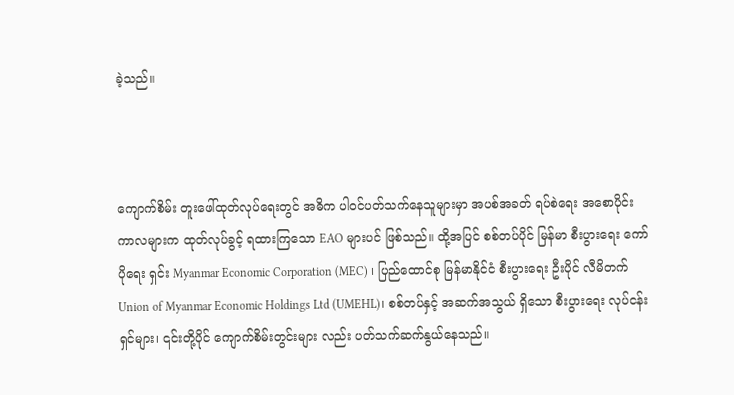ခဲ့သည်။



ကျောက်စိမ်း တူးဖေါ်ထုတ်လုပ်ရေးတွင် အဓိက ပါဝင်ပတ်သက်နေသူများမှာ အပစ်အခတ် ရပ်စဲရေး အစောပိုင်း ကာလများက ထုတ်လုပ်ခွင့် ရထားကြသော EAO များပင် ဖြစ်သည်။ ထို့အပြင် စစ်တပ်ပိုင် မြန်မာ စီးပွားရေး ကော်ပိုရေး ရှင်း Myanmar Economic Corporation (MEC) ၊ ပြည်ထောင်စု မြန်မာနိုင်ငံ စီးပွားရေး ဦးပိုင် လီမိတက် Union of Myanmar Economic Holdings Ltd (UMEHL)၊ စစ်တပ်နှင့် အဆက်အသွယ် ရှိသော စီးပွားရေး လုပ်ငန်းရှင်များ၊ ၎င်းတို့ပိုင် ကျောက်စိမ်းတွင်းများ လည်း ပတ်သက်ဆက်နွယ်နေသည်။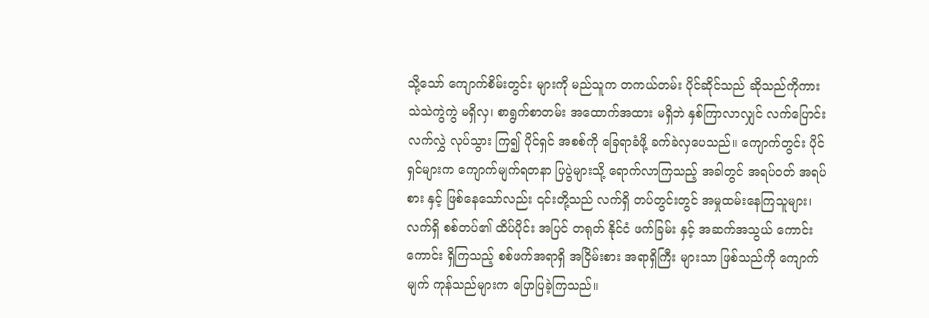သို့သော် ကျောက်စိမ်းတွင်း များကို မည်သူက တကယ်တမ်း ပိုင်ဆိုင်သည် ဆိုသည်ကိုကား သဲသဲကွဲကွဲ မရှိလှ၊ စာရွက်စာတမ်း အထောက်အထား မရှိဘဲ နှစ်ကြာလာလျှင် လက်ပြောင်းလက်လွှဲ လုပ်သွား ကြ၍ ပိုင်ရှင် အစစ်ကို ခြေရာခံဖို့ ခက်ခဲလှပေသည်။ ကျောက်တွင်း ပိုင်ရှင်များက ကျောက်မျက်ရတနာ ပြပွဲများသို့ ရောက်လာကြသည့် အခါတွင် အရပ်ဝတ် အရပ်စား နှင့် ဖြစ်နေသော်လည်း ၎င်းတို့သည် လက်ရှိ တပ်တွင်းတွင် အမှုထမ်းနေကြသူများ၊ လက်ရှိ စစ်တပ်၏ ထိပ်ပိုင်း အပြင် တရုတ် နိုင်ငံ ဖက်ခြမ်း နှင့် အဆက်အသွယ် ကောင်းကောင်း ရှိကြသည့် စစ်ဖက်အရာရှိ အငြိမ်းစား အရာရှိကြီး များသာ ဖြစ်သည်ကို ကျောက်မျက် ကုန်သည်များက ပြောပြခဲ့ကြသည်။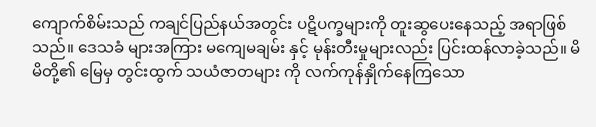ကျောက်စိမ်းသည် ကချင်ပြည်နယ်အတွင်း ပဋိပက္ခများကို တူးဆွပေးနေသည့် အရာဖြစ်သည်။ ဒေသခံ များအကြား မ‌ကျေမချမ်း နှင့် မုန်းတီးမှုများလည်း ပြင်းထန်လာခဲ့သည်။ မိမိတို့၏ မြေမှ တွင်းထွက် သယံဇာတများ ကို လက်ကုန်နှိုက်နေကြသော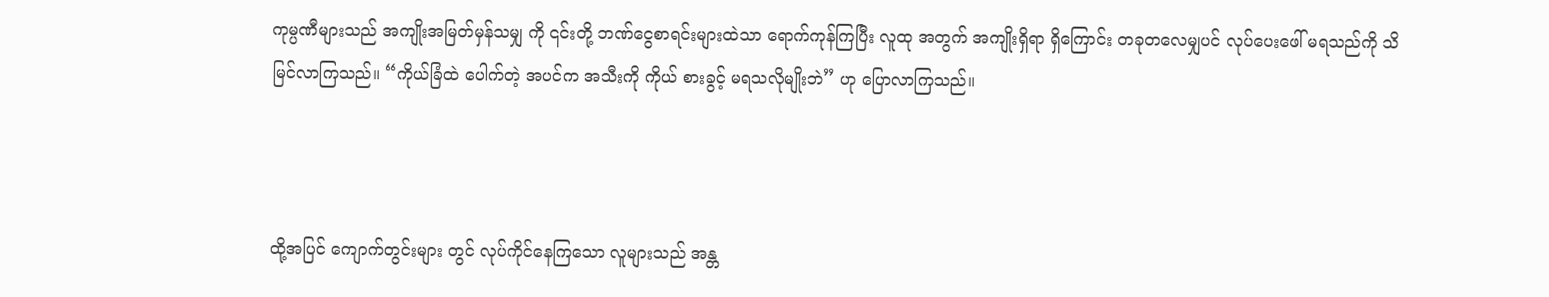ကုမ္ပဏီများသည် အကျိုးအမြတ်မှန်သမျှ ကို ၎င်းတို့ ဘဏ်ငွေစာရင်းများထဲသာ ရောက်ကုန်ကြပြီး လူထု အတွက် အကျိုးရှိရာ ရှိကြောင်း တခုတလေမျှပင် လုပ်ပေးဖေါ် မရသည်ကို သိမြင်လာကြသည်။ “ကိုယ်ခြံထဲ ပေါက်တဲ့ အပင်က အသီးကို ကိုယ် စားခွင့် မရသလိုမျိုးဘဲ” ဟု ပြောလာကြသည်။



ထို့အပြင် ကျောက်တွင်းများ တွင် လုပ်ကိုင်နေကြသော လူများသည် အန္တ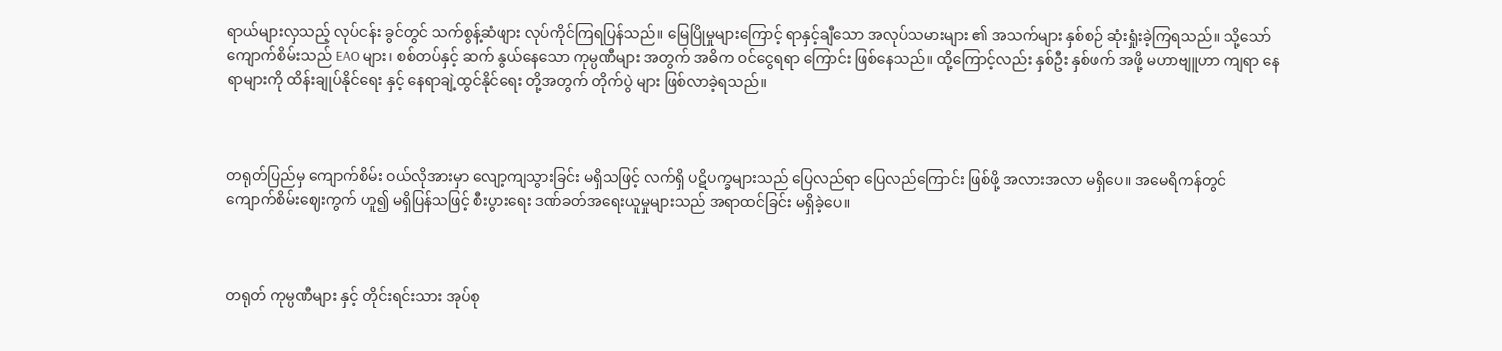ရာယ်များလှသည့် လုပ်ငန်း ခွင်တွင် သက်စွန့်ဆံဖျား လုပ်ကိုင်ကြရပြန်သည်။ မြေပြိုမှုများကြောင့် ရာနှင့်ချီသော အလုပ်သမားများ ၏ အသက်များ နှစ်စဉ် ဆုံးရှုံးခဲ့ကြရသည်။ သို့သော် ကျောက်စိမ်းသည် EAO များ၊ စစ်တပ်နှင့် ဆက် နွယ်နေသော ကုမ္ပဏီများ အတွက် အဓိက ဝင်ငွေရရာ ကြောင်း ဖြစ်နေသည်။ ထို့ကြောင့်လည်း နှစ်ဦး နှစ်ဖက် အဖို့ မဟာဗျူဟာ ကျရာ နေရာများကို ထိန်းချုပ်နိုင်ရေး နှင့် နေရာချဲ့ထွင်နိုင်ရေး တို့အတွက် တိုက်ပွဲ များ ဖြစ်လာခဲ့ရသည်။



တရုတ်ပြည်မှ ကျောက်စိမ်း ဝယ်လိုအားမှာ လျော့ကျသွားခြင်း မရှိသဖြင့် လက်ရှိ ပဋိပက္ခများသည် ပြေလည်ရာ ပြေလည်ကြောင်း ဖြစ်ဖို့ အလားအလာ မရှိပေ။ အမေရိကန်တွင် ကျောက်စိမ်းဈေးကွက် ဟူ၍ မရှိပြန်သဖြင့် စီးပွားရေး ဒဏ်ခတ်အရေးယူမှုများသည် အရာထင်ခြင်း မရှိခဲ့ပေ။



တရုတ် ကုမ္ပဏီများ နှင့် တိုင်းရင်းသား အုပ်စု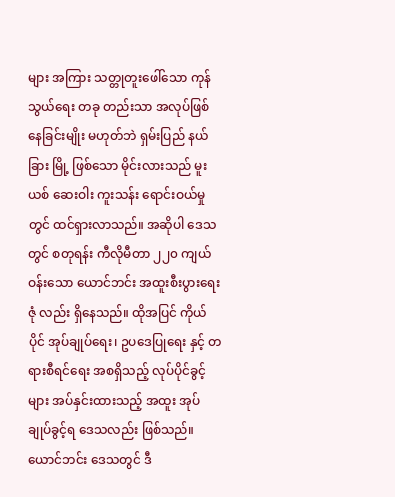များ အကြား သတ္တုတူးဖေါ်သော ကုန်သွယ်ရေး တခု တည်းသာ အလုပ်ဖြစ်နေခြင်းမျိုး မဟုတ်ဘဲ ရှမ်းပြည် နယ်ခြား မြို့ ဖြစ်သော မိုင်းလားသည် မူးယစ် ဆေးဝါး ကူးသန်း ရောင်းဝယ်မှုတွင် ထင်ရှားလာသည်။ အဆိုပါ ဒေသတွင် စတုရန်း ကီလိုမီတာ ၂၂၀ ကျယ်ဝန်းသော ယောင်ဘင်း အထူးစီးပွားရေး ဇုံ လည်း ရှိနေသည်။ ထိုအပြင် ကိုယ်ပိုင် အုပ်ချုပ်ရေး၊ ဥပဒေပြုရေး နှင့် တရားစီရင်ရေး အစရှိသည့် လုပ်ပိုင်ခွင့်များ အပ်နှင်းထားသည့် အထူး အုပ်ချုပ်ခွင့်ရ ဒေသလည်း ဖြစ်သည်။ ယောင်ဘင်း ဒေသတွင် ဒီ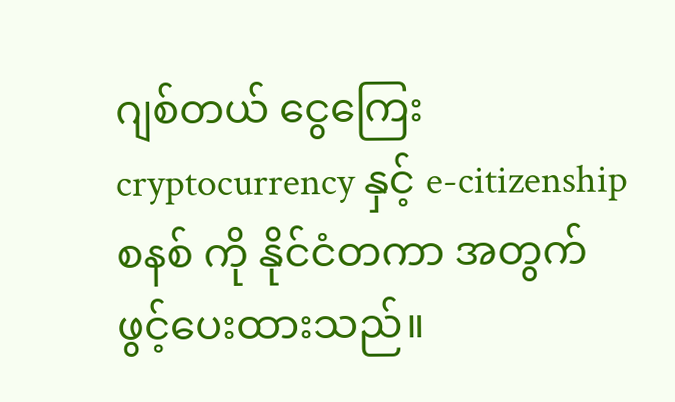ဂျစ်တယ် ငွေကြေး cryptocurrency နှင့် e-citizenship စနစ် ကို နိုင်ငံတကာ အတွက် ဖွင့်ပေးထားသည်။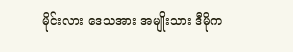မိုင်းလား ဒေသအား အမျိုးသား ဒီမိုက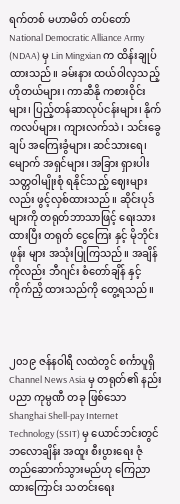ရက်တစ် မဟာမိတ် တပ်တော် National Democratic Alliance Army (NDAA) မှ Lin Mingxian က ထိန်းချုပ်ထားသည်။ ခမ်းနား ထယ်ဝါလှသည့် ဟိုတယ်များ၊ ကာဆီနို ကစားဝိုင်းများ၊ ပြည့်တန်ဆာလုပ်ငန်းများ၊ နိုက်ကလပ်များ၊ ကျားလက်သဲ၊ သင်းခွေချပ် အကြေးခွံများ၊ ဆင်သားရေ၊ မျောက် အရှင်များ၊ အခြား ရှားပါး သတ္တဝါမျိုးစုံ ရနိုင်သည့် ဈေးများလည်း ဖွင့်လှစ်ထားသည်။ ဆိုင်းပုဒ်များကို တရုတ်ဘာသာဖြင့် ရေးသားထားပြီး တရုတ် ငွေကြေး နှင့် မိုဘိုင်း ဖုန်း များ အသုံးပြုကြသည်။ အချိန် ကိုလည်း ဘီဂျင်း စံတော်ချိန် နှင့် ကိုက်ညှိ ထားသည်ကို တွေ့ရသည်။



၂၀၁၉ ဇန်နဝါရီ လထဲတွင် စင်္ကာပူရှိ Channel News Asia မှ တရုတ်၏ နည်းပညာ ကုမ္ပဏီ တခု ဖြစ်သော Shanghai Shell-pay Internet Technology (SSIT) မှ ယောင်ဘင်းတွင် ဘလောချိန်း အထူး စီးပွားရေး ဇုံ တည်ဆောက်သွားမည်ဟု ကြေညာထားကြောင်း သတင်းရေး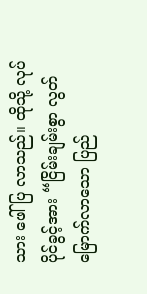သား ဖေါ်ပြ လာသည်။ ထိုသို့ လုပ်ပိုင်ခွင့်အား “ငြိမ်းချမ်းစွာ လွတ်မြောက်လာသော ပြည်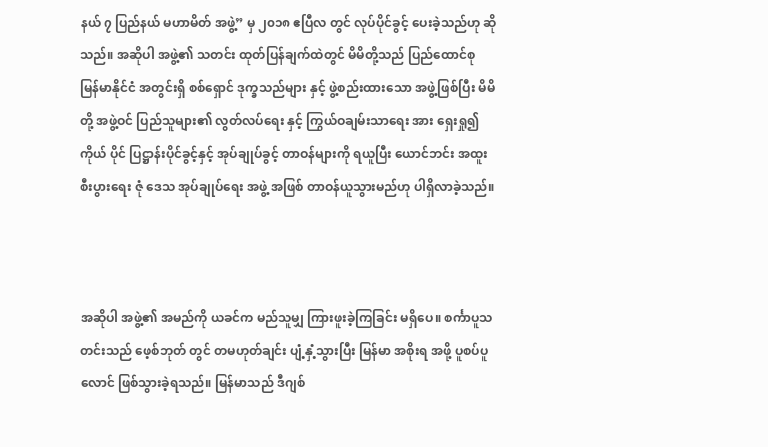နယ် ၇ ပြည်နယ် မဟာမိတ် အဖွဲ့” မှ ၂၀၁၈ ဧပြီလ တွင် လုပ်ပိုင်ခွင့် ပေးခဲ့သည်ဟု ဆိုသည်။ အဆိုပါ အဖွဲ့၏ သတင်း ထုတ်ပြန်ချက်ထဲတွင် မိမိတို့သည် ပြည်ထောင်စု မြန်မာနိုင်ငံ အတွင်းရှိ စစ်ရှောင် ဒုက္ခသည်များ နှင့် ဖွဲ့စည်းထားသော အဖွဲ့ဖြစ်ပြီး မိမိတို့ အဖွဲ့ဝင် ပြည်သူများ၏ လွတ်လပ်ရေး နှင့် ကြွယ်ဝချမ်းသာရေး အား ရှေးရှု၍ ကိုယ် ပိုင် ပြဋ္ဌာန်းပိုင်ခွင့်နှင့် အုပ်ချုပ်ခွင့် တာဝန်များကို ရယူပြီး ယောင်ဘင်း အထူး စီးပွားရေး ဇုံ ဒေသ အုပ်ချုပ်ရေး အဖွဲ့ အဖြစ် တာဝန်ယူသွားမည်ဟု ပါရှိလာခဲ့သည်။



အဆိုပါ အဖွဲ့၏ အမည်ကို ယခင်က မည်သူမျှ ကြားဖူးခဲ့ကြခြင်း မရှိပေ။ စင်္ကာပူသတင်းသည် ဖေ့စ်ဘုတ် တွင် တမဟုတ်ချင်း ပျံ့နှံ့သွားပြီး မြန်မာ အစိုးရ အဖို့ ပူစပ်ပူလောင် ဖြစ်သွားခဲ့ရသည်။ မြန်မာသည် ဒီဂျစ်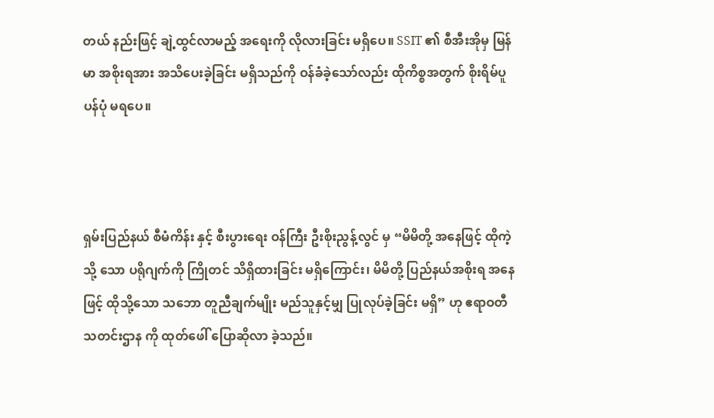တယ် နည်းဖြင့် ချဲ့ထွင်လာမည့် အရေးကို လိုလားခြင်း မရှိပေ။ SSIT ၏ စီအီးအိုမှ မြန်မာ အစိုးရအား အသိပေးခဲ့ခြင်း မရှိသည်ကို ဝန်ခံခဲ့သော်လည်း ထိုကိစ္စအတွက် စိုးရိမ်ပူပန်ပုံ မရပေ။



ရှမ်းပြည်နယ် စီမံကိန်း နှင့် စီးပွားရေး ဝန်ကြီး ဦးစိုးညွန့်လွင် မှ “မိမိတို့ အနေဖြင့် ထိုကဲ့သို့ သော ပရိုဂျက်ကို ကြိုတင် သိရှိထားခြင်း မရှိကြောင်း၊ မိမိတို့ ပြည်နယ်အစိုးရ အနေဖြင့် ထိုသို့သော သဘော တူညီချက်မျိုး မည်သူနှင့်မျှ ပြုလုပ်ခဲ့ခြင်း မရှိ” ဟု ဧရာဝတီ သတင်းဌာန ကို ထုတ်ဖေါ် ပြောဆိုလာ ခဲ့သည်။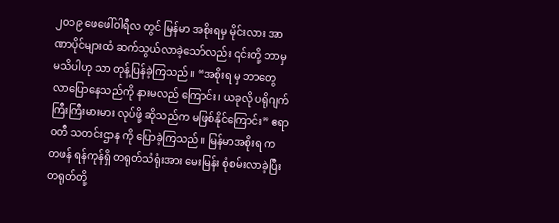၂၀၁၉ ဖေဖေါ်ဝါရီလ တွင် မြန်မာ အစိုးရမှ မိုင်းလား အာဏာပိုင်များထံ ဆက်သွယ်လာခဲ့သော်လည်း ၎င်းတို့ ဘာမှ မသိပါဟု သာ တုန့်ပြန်ခဲ့ကြသည်။ “အစိုးရ မှ ဘာတွေ လာပြောနေသည်ကို နားမလည် ကြောင်း၊ ယခုလို ပရိုဂျက် ကြီးကြီးမားမား လုပ်ဖို့ ဆိုသည်က မဖြစ်နိုင်ကြောင်း” ဧရာဝတီ သတင်းဌာန ကို ပြောခဲ့ကြသည်။ မြန်မာအစိုးရ က တဖန် ရန်ကုန်ရှိ တရုတ်သံရုံးအား မေးမြန်း စုံစမ်းလာခဲ့ပြီး တရုတ်တို့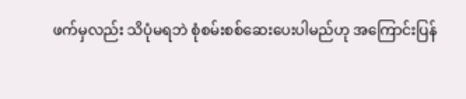ဖက်မှလည်း သိပုံမရဘဲ စုံစမ်းစစ်ဆေးပေးပါမည်ဟု အကြောင်းပြန်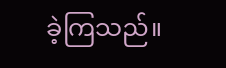ခဲ့ကြသည်။